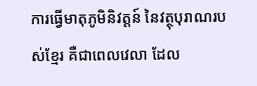ការធ្វើមាតុភូមិនិវត្តន៍ នៃវត្ថុបុរាណរបស់ខ្មែរ គឺជាពេលវេលា ដែល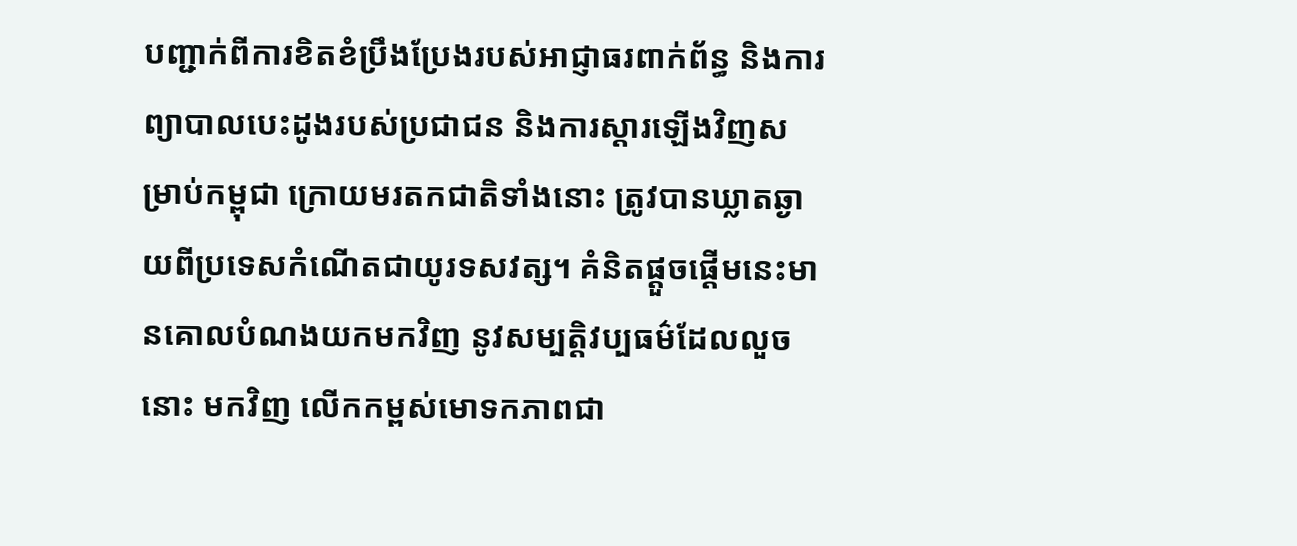បញ្ជាក់ពីការខិតខំប្រឹងប្រែងរបស់អាជ្ញាធរពាក់ព័ន្ធ និងការព្យាបាលបេះដូងរបស់ប្រជាជន និងការស្តារឡើងវិញសម្រាប់កម្ពុជា ក្រោយមរតកជាតិទាំងនោះ ត្រូវបានឃ្លាតឆ្ងាយពីប្រទេសកំណើតជាយូរទសវត្ស។ គំនិតផ្តួចផ្តើមនេះមានគោលបំណងយកមកវិញ នូវសម្បត្តិវប្បធម៌ដែលលួចនោះ មកវិញ លើកកម្ពស់មោទកភាពជា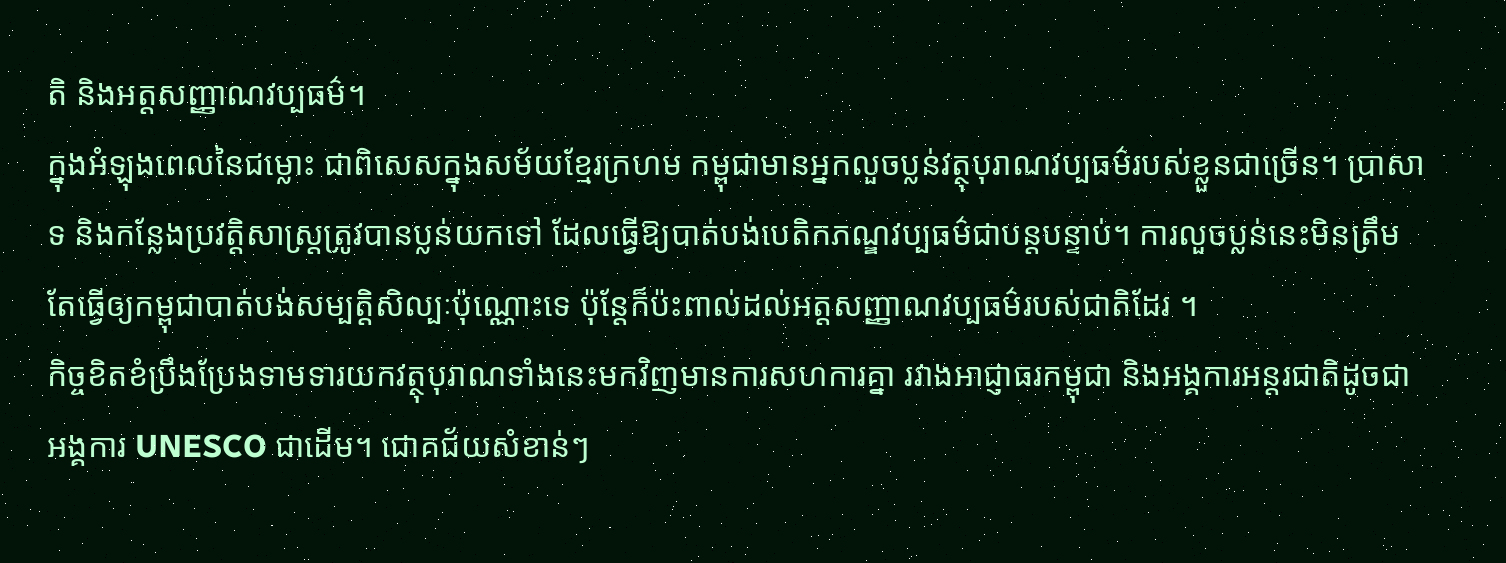តិ និងអត្តសញ្ញាណវប្បធម៌។
ក្នុងអំឡុងពេលនៃជម្លោះ ជាពិសេសក្នុងសម័យខ្មែរក្រហម កម្ពុជាមានអ្នកលួចប្លន់វត្ថុបុរាណវប្បធម៌របស់ខ្លួនជាច្រើន។ ប្រាសាទ និងកន្លែងប្រវត្តិសាស្ត្រត្រូវបានប្លន់យកទៅ ដែលធ្វើឱ្យបាត់បង់បេតិកភណ្ឌវប្បធម៌ជាបន្តបន្ទាប់។ ការលួចប្លន់នេះមិនត្រឹមតែធ្វើឲ្យកម្ពុជាបាត់បង់សម្បត្តិសិល្បៈប៉ុណ្ណោះទេ ប៉ុន្តែក៏ប៉ះពាល់ដល់អត្តសញ្ញាណវប្បធម៌របស់ជាតិដែរ ។
កិច្ចខិតខំប្រឹងប្រែងទាមទារយកវត្ថុបុរាណទាំងនេះមកវិញមានការសហការគ្នា រវាងអាជ្ញាធរកម្ពុជា និងអង្គការអន្តរជាតិដូចជាអង្គការ UNESCO ជាដើម។ ជោគជ័យសំខាន់ៗ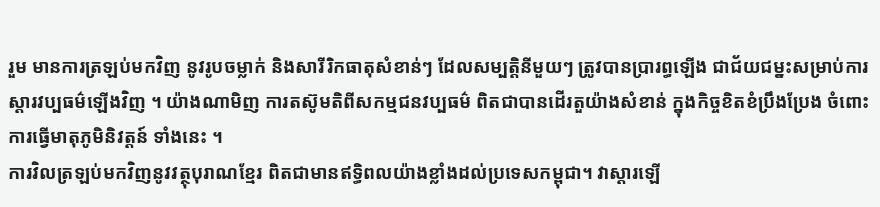រួម មានការត្រឡប់មកវិញ នូវរូបចម្លាក់ និងសារីរិកធាតុសំខាន់ៗ ដែលសម្បត្តិនីមួយៗ ត្រូវបានប្រារព្ធឡើង ជាជ័យជម្នះសម្រាប់ការ ស្តារវប្បធម៌ឡើងវិញ ។ យ៉ាងណាមិញ ការតស៊ូមតិពីសកម្មជនវប្បធម៌ ពិតជាបានដើរតួយ៉ាងសំខាន់ ក្នុងកិច្ចខិតខំប្រឹងប្រែង ចំពោះការធ្វើមាតុភូមិនិវត្តន៍ ទាំងនេះ ។
ការវិលត្រឡប់មកវិញនូវវត្ថុបុរាណខ្មែរ ពិតជាមានឥទ្ធិពលយ៉ាងខ្លាំងដល់ប្រទេសកម្ពុជា។ វាស្ដារឡើ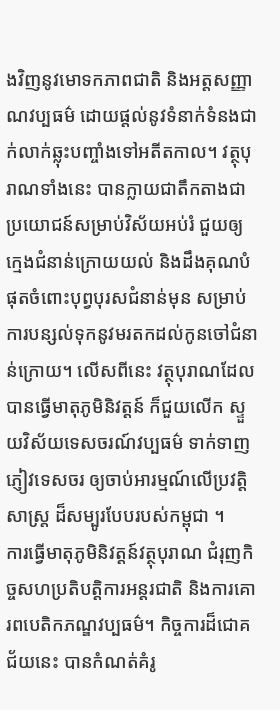ងវិញនូវមោទកភាពជាតិ និងអត្តសញ្ញាណវប្បធម៌ ដោយផ្តល់នូវទំនាក់ទំនងជាក់លាក់ឆ្លុះបញ្ចាំងទៅអតីតកាល។ វត្ថុបុរាណទាំងនេះ បានក្លាយជាតឹកតាងជាប្រយោជន៍សម្រាប់វិស័យអប់រំ ជួយឲ្យក្មេងជំនាន់ក្រោយយល់ និងដឹងគុណបំផុតចំពោះបុព្វបុរសជំនាន់មុន សម្រាប់ការបន្សល់ទុកនូវមរតកដល់កូនចៅជំនាន់ក្រោយ។ លើសពីនេះ វត្ថុបុរាណដែលបានធ្វើមាតុភូមិនិវត្តន៍ ក៏ជួយលើក ស្ទួយវិស័យទេសចរណ៍វប្បធម៌ ទាក់ទាញភ្ញៀវទេសចរ ឲ្យចាប់អារម្មណ៍លើប្រវត្តិសាស្ត្រ ដ៏សម្បូរបែបរបស់កម្ពុជា ។
ការធ្វើមាតុភូមិនិវត្តន៍វត្ថុបុរាណ ជំរុញកិច្ចសហប្រតិបត្តិការអន្តរជាតិ និងការគោរពបេតិកភណ្ឌវប្បធម៌។ កិច្ចការដ៏ជោគជ័យនេះ បានកំណត់គំរូ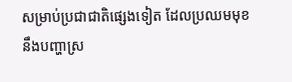សម្រាប់ប្រជាជាតិផ្សេងទៀត ដែលប្រឈមមុខនឹងបញ្ហាស្រ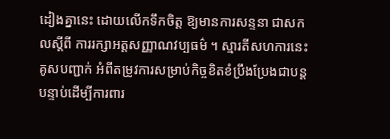ដៀងគ្នានេះ ដោយលើកទឹកចិត្ត ឱ្យមានការសន្ទនា ជាសកលស្តីពី ការរក្សាអត្តសញ្ញាណវប្បធម៌ ។ ស្មារតីសហការនេះគូសបញ្ជាក់ អំពីតម្រូវការសម្រាប់កិច្ចខិតខំប្រឹងប្រែងជាបន្តបន្ទាប់ដើម្បីការពារ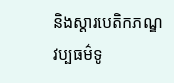និងស្ដារបេតិកភណ្ឌវប្បធម៌ទូ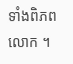ទាំងពិភពលោក ។